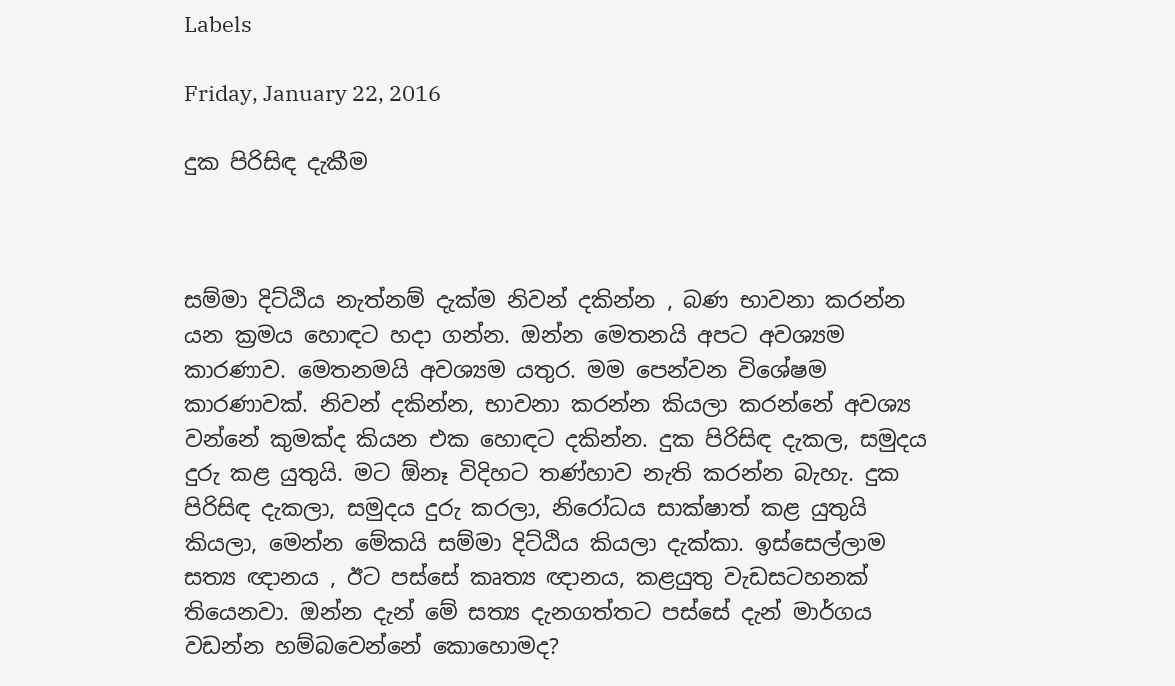Labels

Friday, January 22, 2016

දුක පිරිසිඳ දැකීම



සම්මා දිට්ඨිය නැත්නම් දැක්ම නිවන් දකින්න , බණ භාවනා කරන්න යන ක්‍රමය හොඳට හදා ගන්න. ඔන්න මෙතනයි අපට අවශ්‍යම කාරණාව. මෙතනමයි අවශ්‍යම යතුර. මම පෙන්වන විශේෂම කාරණාවක්. නිවන් දකින්න, භාවනා කරන්න කියලා කරන්නේ අවශ්‍ය වන්නේ කුමක්ද කියන එක හොඳට දකින්න. දුක පිරිසිඳ දැකල, සමුදය දුරු කළ යුතුයි. මට ඕනෑ විදිහට තණ්හාව නැති කරන්න බැහැ. දුක පිරිසිඳ දැකලා, සමුදය දුරු කරලා, නිරෝධය සාක්ෂාත් කළ යුතුයි කියලා, මෙන්න මේකයි සම්මා දිට්ඨිය කියලා දැක්කා. ඉස්සෙල්ලාම සත්‍ය ඥානය , ඊට පස්සේ කෘත්‍ය ඥානය, කළයුතු වැඩසටහනක් තියෙනවා. ඔන්න දැන් මේ සත්‍ය දැනගත්තට පස්සේ දැන් මාර්ගය වඩන්න හම්බවෙන්නේ කොහොමද?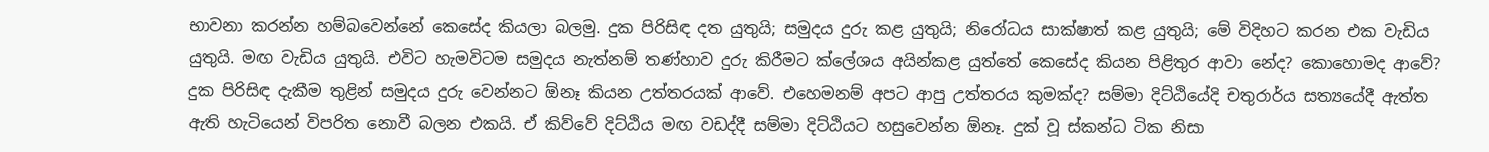භාවනා කරන්න හම්බවෙන්නේ කෙසේද කියලා බලමු. දුක පිරිසිඳ දත යුතුයි; සමුදය දුරු කළ යුතුයි; නිරෝධය සාක්ෂාත් කළ යුතුයි; මේ විදිහට කරන එක වැඩිය යුතුයි. මඟ වැඩිය යුතුයි. එවිට හැමවිටම සමුදය නැත්නම් තණ්හාව දුරු කිරීමට ක්ලේශය අයින්කළ යුත්තේ කෙසේද කියන පිළිතුර ආවා නේද? කොහොමද ආවේ? දුක පිරිසිඳ දැකීම තුළින් සමුදය දුරු වෙන්නට ඕනෑ කියන උත්තරයක් ආවේ. එහෙමනම් අපට ආපු උත්තරය කුමක්ද? සම්මා දිට්ඨියේදි චතුරාර්ය සත්‍යයේදී ඇත්ත ඇති හැටියෙන් විපරිත නොවී බලන එකයි. ඒ කිව්වේ දිට්ඨිය මඟ වඩද්දී සම්මා දිට්ඨියට හසුවෙන්න ඕනෑ. දුක් වූ ස්කන්ධ ටික නිසා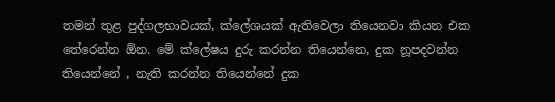තමන් තුළ පුද්ගලභාවයක්, ක්ලේශයක් ඇතිවෙලා තියෙනවා කියන එක තේරෙන්න ඕන. මේ ක්ලේෂය දුරු කරන්න තියෙන්නෙ, දුක නූපදවන්න තියෙන්නේ , නැති කරන්න තියෙන්නේ දුක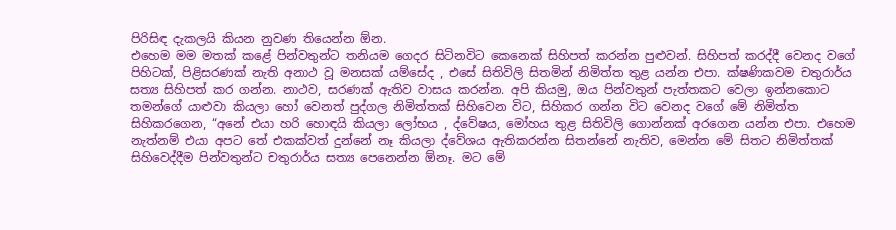පිරිසිඳ දැකලයි කියන නුවණ තියෙන්න ඕන.
එහෙම මම මතක් කළේ පින්වතුන්ට තනියම ගෙදර සිටිනවිට කෙනෙක් සිහිපත් කරන්න පුළුවන්. සිහිපත් කරද්දී වෙනද වගේ පිහිටක්, පිළිසරණක් නැති අනාථ වූ මනසක් යම්සේද , එසේ සිතිවිලි සිතමින් නිමිත්ත තුළ යන්න එපා. ක්ෂණිකවම චතුරාර්ය සත්‍ය සිහිපත් කර ගන්න. නාථව, සරණක් ඇතිව වාසය කරන්න. අපි කියමු, ඔය පින්වතුන් පැත්තකට වෙලා ඉන්නකොට තමන්ගේ යාළුවා කියලා හෝ වෙනත් පුද්ගල නිමිත්තක් සිහිවෙන විට, සිහිකර ගන්න විට වෙනද වගේ මේ නිමිත්ත සිහිකරගෙන, “අනේ එයා හරි හොඳයි කියලා ලෝභය , ද්වේෂය, මෝහය තුළ සිතිවිලි ගොන්නක් අරගෙන යන්න එපා. එහෙම නැත්නම් එයා අපට තේ එකක්වත් දුන්නේ නෑ කියලා ද්වේශය ඇතිකරන්න සිතන්නේ නැතිව, මෙන්න මේ සිතට නිමිත්තක් සිහිවෙද්දීම පින්වතුන්ට චතුරාර්ය සත්‍ය පෙනෙන්න ඕනෑ. මට මේ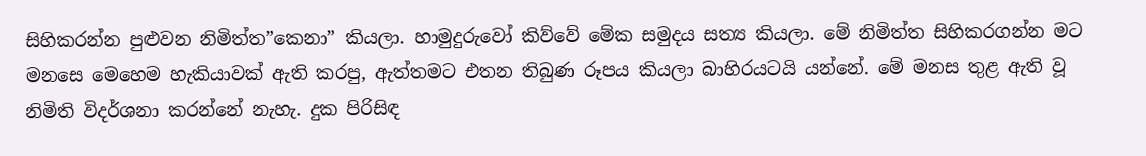සිහිකරන්න පුළුවන නිමිත්ත”කෙනා” කියලා. හාමුදුරුවෝ කිව්වේ මේක සමුදය සත්‍ය කියලා. මේ නිමිත්ත සිහිකරගන්න මට මනසෙ මෙහෙම හැකියාවක් ඇති කරපු, ඇත්තමට එතන තිබුණ රූපය කියලා බාහිරයටයි යන්නේ. මේ මනස තුළ ඇති වූ නිමිති විදර්ශනා කරන්නේ නැහැ. දුක පිරිසිඳ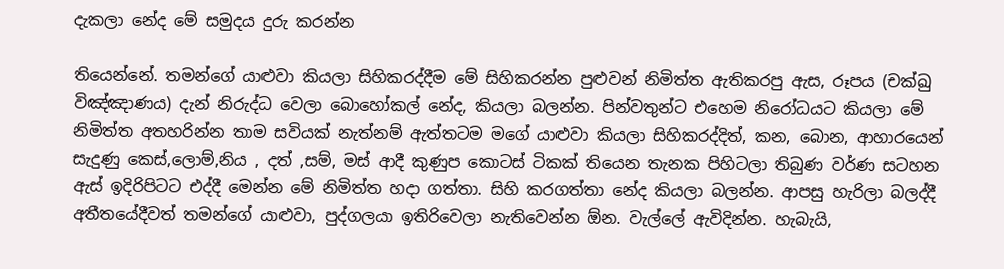දැකලා නේද මේ සමුදය දුරු කරන්න

තියෙන්නේ. තමන්ගේ යාළුවා කියලා සිහිකරද්දීම මේ සිහිකරන්න පුළුවන් නිමිත්ත ඇතිකරපු ඇස, රූපය (චක්ඛු විඤ්ඤාණය) දැන් නිරුද්ධ වෙලා බොහෝකල් නේද, කියලා බලන්න. පින්වතුන්ට එහෙම නිරෝධයට කියලා මේ නිමිත්ත අතහරින්න තාම සවියක් නැත්නම් ඇත්තටම මගේ යාළුවා කියලා සිහිකරද්දිත්, කන, බොන, ආහාරයෙන් සැදුණු කෙස්,ලොම්,නිය , දත් ,සම්, මස් ආදී කුණුප කොටස් ටිකක් තියෙන තැනක පිහිටලා තිබුණ වර්ණ සටහන ඇස් ඉදිරිපිටට එද්දී මෙන්න මේ නිමිත්ත හදා ගත්තා. සිහි කරගත්තා නේද කියලා බලන්න. ආපසු හැරිලා බලද්දී අතීතයේදීවත් තමන්ගේ යාළුවා, පුද්ගලයා ඉතිරිවෙලා නැතිවෙන්න ඕන. වැල්ලේ ඇවිදින්න. හැබැයි,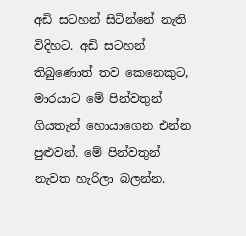අඩි සටහන් සිටින්නේ නැති විදිහට. අඩි සටහන් තිබුණොත් තව කෙනෙකුට, මාරයාට මේ පින්වතුන් ගියතැන් හොයාගෙන එන්න පුළුවන්. මේ පින්වතුන් නැවත හැරිලා බලන්න.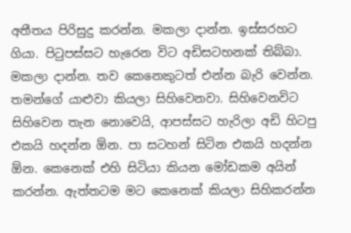අතීතය පිරිසුදු කරන්න. මකලා දාන්න. ඉස්සරහට ගියා. පිටුපස්සට හැරෙන විට අඩිසටහනක් තිබ්බා. මකලා දාන්න. තව කෙනෙකුටත් එන්න බැරි වෙන්න. තමන්ගේ යාළුවා කියලා සිහිවෙනවා. සිහිවෙනවිට සිහිවෙන තැන නොවෙයි, ආපස්සට හැරිලා අඩි හිටපු එකයි හදන්න ඕන. පා සටහන් සිටින එකයි හදන්න ඕන. කෙනෙක් එහි සිටියා කියන මෝඩකම අයින් කරන්න. ඇත්තටම මට කෙනෙක් කියලා සිහිකරන්න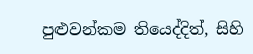පුළුවන්කම තියෙද්දිත්, සිහි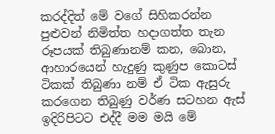කරද්දිත් මේ වගේ සිහිකරන්න පුළුවන් නිමිත්ත හදාගත්ත තැන රූපයක් තිබුණානම් කන, බොන, ආහාරයෙන් හැදුණු කුණුප කොටස් ටිකක් තිබුණා නම් ඒ ටික ඇසුරු කරගෙන තිබුණු වර්ණ සටහන ඇස් ඉදිරිපිටට එද්දී මම මයි මේ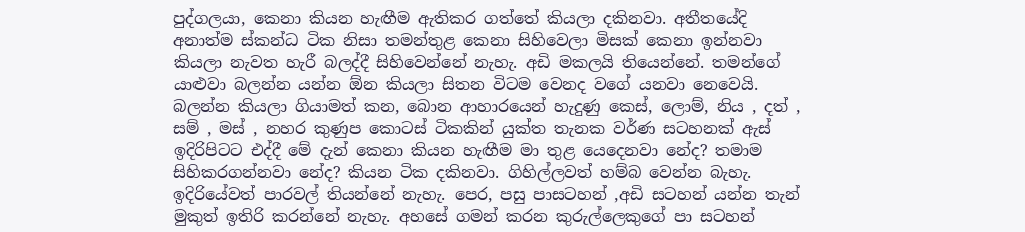පුද්ගලයා, කෙනා කියන හැඟීම ඇතිකර ගත්තේ කියලා දකිනවා. අතීතයේදි අනාත්ම ස්කන්ධ ටික නිසා තමන්තුළ කෙනා සිහිවෙලා මිසක් කෙනා ඉන්නවා කියලා නැවත හැරී බලද්දී සිහිවෙන්නේ නැහැ. අඩි මකලයි තියෙන්නේ. තමන්ගේ යාළුවා බලන්න යන්න ඕන කියලා සිතන විටම වෙනද වගේ යනවා නෙවෙයි. බලන්න කියලා ගියාමත් කන, බොන ආහාරයෙන් හැදුණු කෙස්, ලොම්, නිය , දත් , සම් , මස් , නහර කුණුප කොටස් ටිකකින් යුක්ත තැනක වර්ණ සටහනක් ඇස් ඉදිරිපිටට එද්දී මේ දැන් කෙනා කියන හැඟීම මා තුළ යෙදෙනවා නේද? තමාම සිහිකරගන්නවා නේද? කියන ටික දකිනවා. ගිහිල්ලවත් හම්බ වෙන්න බැහැ. ඉදිරියේවත් පාරවල් තියන්නේ නැහැ. පෙර, පසු පාසටහන් ,අඩි සටහන් යන්න තැන් මුකුත් ඉතිරි කරන්නේ නැහැ. අහසේ ගමන් කරන කුරුල්ලෙකුගේ පා සටහන්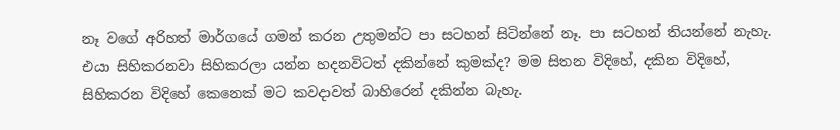නෑ වගේ අරිහත් මාර්ගයේ ගමන් කරන උතුමන්ට පා සටහන් සිටින්නේ නෑ. පා සටහන් තියන්නේ නැහැ.
එයා සිහිකරනවා සිහිකරලා යන්න හදනවිටත් දකින්නේ කුමක්ද? මම සිතන විදිහේ, දකින විදිහේ, සිහිකරන විදිහේ කෙනෙක් මට කවදාවත් බාහිරෙන් දකින්න බැහැ.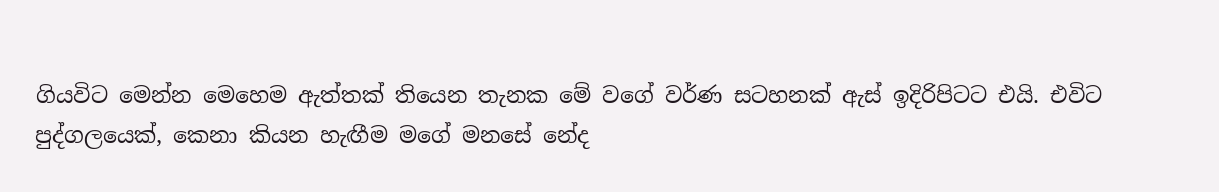ගියවිට මෙන්න මෙහෙම ඇත්තක් තියෙන තැනක මේ වගේ වර්ණ සටහනක් ඇස් ඉදිරිපිටට එයි. එවිට පුද්ගලයෙක්, කෙනා කියන හැඟීම මගේ මනසේ නේද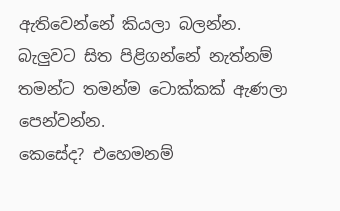ඇතිවෙන්නේ කියලා බලන්න. බැලුවට සිත පිළිගන්නේ නැත්නම් තමන්ට තමන්ම ටොක්කක් ඇණලා පෙන්වන්න.
කෙසේද? එහෙමනම්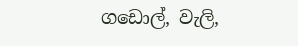ගඩොල්, වැලි,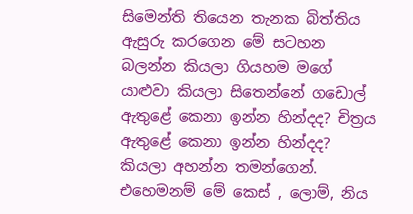සිමෙන්ති තියෙන තැනක බිත්තිය ඇසුරු කරගෙන මේ සටහන බලන්න කියලා ගියහම මගේ යාළුවා කියලා සිතෙන්නේ ගඩොල් ඇතුළේ කෙනා ඉන්න හින්දද? චිත්‍රය ඇතුළේ කෙනා ඉන්න හින්දද? කියලා අහන්න තමන්ගෙන්. එහෙමනම් මේ කෙස් , ලොම්, නිය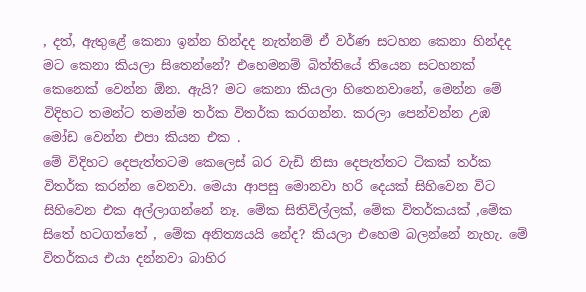, දත්, ඇතුළේ කෙනා ඉන්න හින්දද නැත්නම් ඒ වර්ණ සටහන කෙනා හින්දද මට කෙනා කියලා සිතෙන්නේ? එහෙමනම් බිත්තියේ තියෙන සටහනක් කෙනෙක් වෙන්න ඕන. ඇයි? මට කෙනා කියලා හිතෙනවානේ, මෙන්න මේ විදිහට තමන්ට තමන්ම තර්ක විතර්ක කරගන්න. කරලා පෙන්වන්න උඹ මෝඩ වෙන්න එපා කියන එක .
මේ විදිහට දෙපැත්තටම කෙලෙස් බර වැඩි නිසා දෙපැත්තට ටිකක් තර්ක විතර්ක කරන්න වෙනවා. මෙයා ආපසු මොනවා හරි දෙයක් සිහිවෙන විට සිහිවෙන එක අල්ලාගන්නේ නෑ. මේක සිතිවිල්ලක්, මේක විතර්කයක් ,මේක සිතේ හටගත්තේ , මේක අනිත්‍යයයි නේද? කියලා එහෙම බලන්නේ නැහැ. මේ විතර්කය එයා දන්නවා බාහිර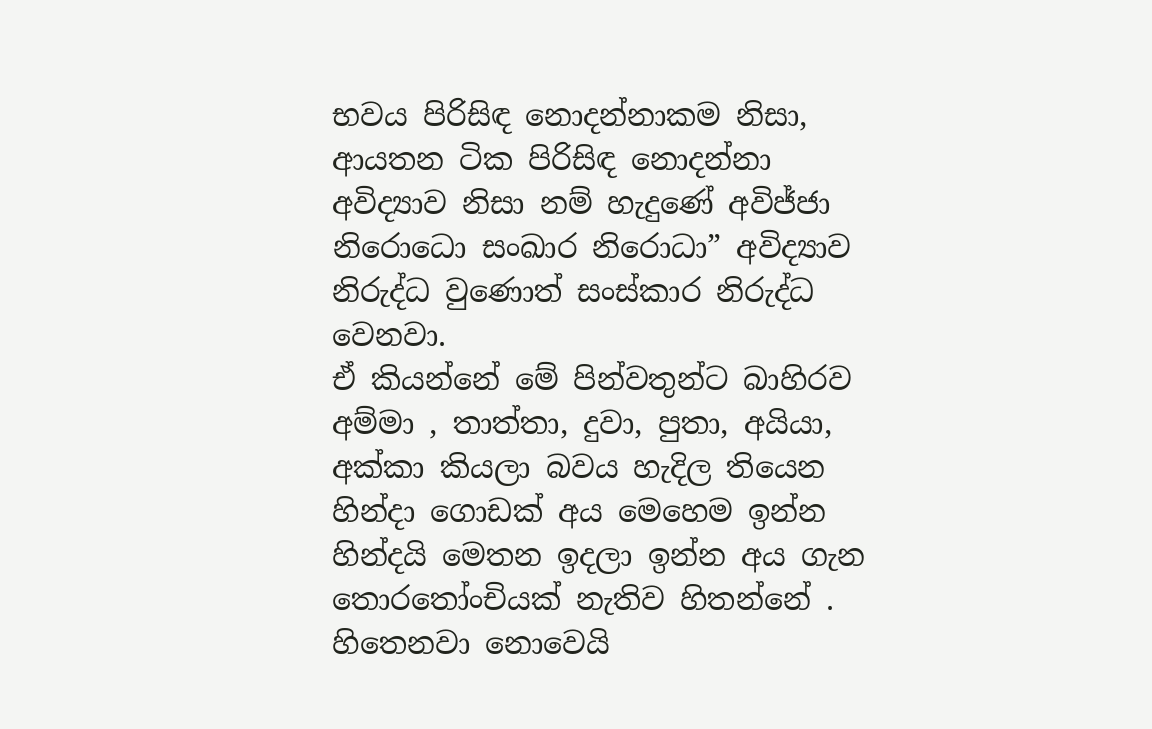භවය පිරිසිඳ නොදන්නාකම නිසා, ආයතන ටික පිරිසිඳ නොදන්නා අවිද්‍යාව නිසා නම් හැදුණේ අවිජ්ජා නිරොධො සංඛාර නිරොධා” අවිද්‍යාව නිරුද්ධ වුණොත් සංස්කාර නිරුද්ධ වෙනවා.
ඒ කියන්නේ මේ පින්වතුන්ට බාහිරව අම්මා , තාත්තා, දුවා, පුතා, අයියා, අක්කා කියලා බවය හැදිල තියෙන හින්දා ගොඩක් අය මෙහෙම ඉන්න හින්දයි මෙතන ඉදලා ඉන්න අය ගැන තොරතෝංචියක් නැතිව හිතන්නේ . හිතෙනවා නොවෙයි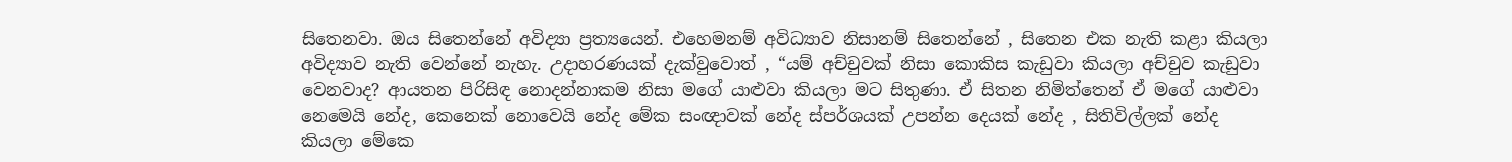සිතෙනවා. ඔය සිතෙන්නේ අවිද්‍යා ප්‍රත්‍යයෙන්. එහෙමනම් අවිධ්‍යාව නිසානම් සිතෙන්නේ , සිතෙන එක නැති කළා කියලා අවිද්‍යාව නැති වෙන්නේ නැහැ. උදාහරණයක් දැක්වුවොත් , “යම් අච්චුවක් නිසා කොකිස කැඩුවා කියලා අච්චුව කැඩුවා වෙනවාද? ආයතන පිරිසිඳ නොදන්නාකම නිසා මගේ යාළුවා කියලා මට සිතුණා. ඒ සිතන නිමිත්තෙන් ඒ මගේ යාළුවා නෙමෙයි නේද, කෙනෙක් නොවෙයි නේද මේක සංඥාවක් නේද ස්පර්ශයක් උපන්න දෙයක් නේද , සිතිවිල්ලක් නේද කියලා මේකෙ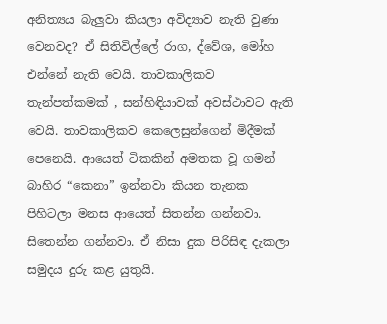අනිත්‍යය බැලුවා කියලා අවිද්‍යාව නැති වුණා වෙනවද? ඒ සිතිවිල්ලේ රාග, ද්වේශ, මෝහ එන්නේ නැති වෙයි. තාවකාලිකව තැන්පත්කමක් , සන්හිඳියාවක් අවස්ථාවට ඇති වෙයි. තාවකාලිකව කෙලෙසුන්ගෙන් මිදීමක් පෙනෙයි. ආයෙත් ටිකකින් අමතක වූ ගමන් බාහිර “කෙනා” ඉන්නවා කියන තැනක පිහිටලා මනස ආයෙත් සිතන්න ගන්නවා. සිතෙන්න ගන්නවා. ඒ නිසා දුක පිරිසිඳ දැකලා සමුදය දුරු කළ යුතුයි.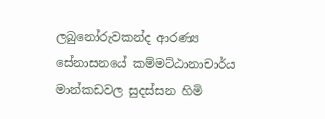ලබුනෝරුවකන්ද ආරණ්‍ය සේනාසනයේ කම්මට්ඨානාචාර්ය
මාන්කඩවල සුදස්සන හිමි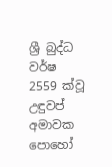ශ්‍රී බුද්ධ වර්ෂ 2559 ක්වූ උඳුවප් අමාවක පොහෝ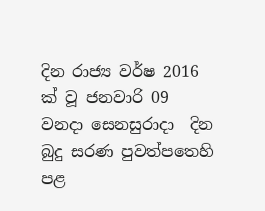දින රාජ්‍ය වර්ෂ 2016 ක් වූ ජනවාරි 09 වනදා සෙනසුරාදා  දින බුදු සරණ පුවත්පතෙහි පළ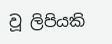වූ ලිපියකි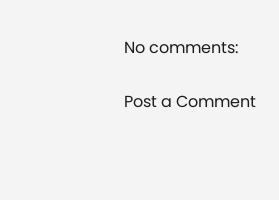No comments:

Post a Comment